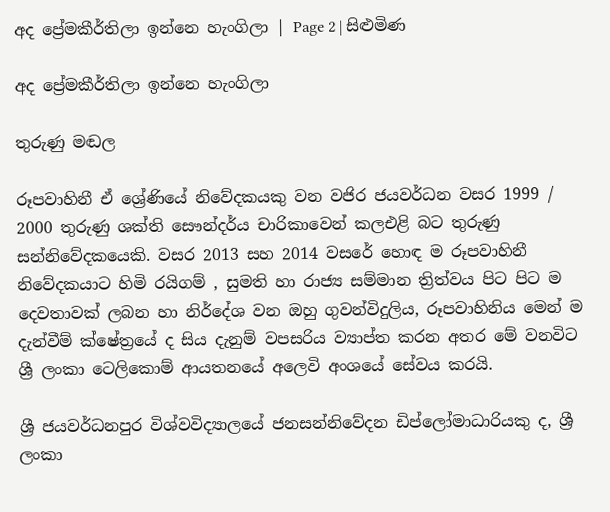අද ප්‍රේමකීර්තිලා ඉන්නෙ හැංගිලා | Page 2 | සිළුමිණ

අද ප්‍රේමකීර්තිලා ඉන්නෙ හැංගිලා

තුරුණු මඬල

රූපවාහිනී ඒ ශ්‍රේණියේ නිවේදකයකු වන වජිර ජයවර්ධන වසර 1999 / 2000 තුරුණු ශක්ති සෞන්දර්ය චාරිකාවෙන් කලඑළි බට තුරුණු සන්නිවේදකයෙකි. වසර 2013 සහ 2014 වසරේ හොඳ ම රූපවාහිනී නිවේදකයාට හිමි රයිගම් , සුමති හා රාජ්‍ය සම්මාන ත්‍රිත්වය පිට පිට ම දෙවතාවක් ලබන හා නිර්දේශ වන ඔහු ගුවන්විදුලිය, රූපවාහිනිය මෙන් ම දැන්වීම් ක්ෂේත්‍රයේ ද සිය දැනුම් වපසරිය ව්‍යාප්ත කරන අතර මේ වනවිට ශ්‍රී ලංකා ටෙලිකොම් ආයතනයේ අලෙවි අංශයේ සේවය කරයි.

ශ්‍රී ජයවර්ධනපුර විශ්වවිද්‍යාලයේ ජනසන්නිවේදන ඩිප්ලෝමාධාරියකු ද, ශ්‍රී ලංකා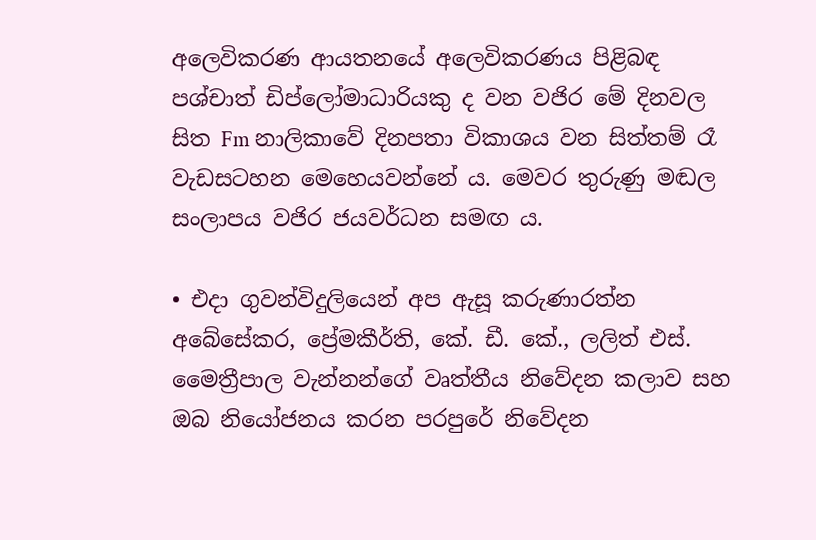අලෙවිකරණ ආයතනයේ අලෙවිකරණය පිළිබඳ පශ්චාත් ඩිප්ලෝමාධාරියකු ද වන වජිර මේ දිනවල සිත Fm නාලිකාවේ දිනපතා විකාශය වන සිත්තම් රෑ වැඩසටහන මෙහෙයවන්නේ ය. මෙවර තුරුණු මඬල සංලාපය වජිර ජයවර්ධන සමඟ ය.

• එදා ගුවන්විදුලියෙන් අප ඇසූ කරුණාරත්න අබේසේකර, ප්‍රේමකීර්ති, කේ. ඩී. කේ., ලලිත් එස්. මෛත්‍රීපාල වැන්නන්ගේ වෘත්තීය නිවේදන කලාව සහ ඔබ නියෝජනය කරන පරපුරේ නිවේදන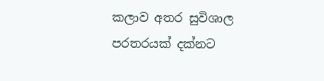කලාව අතර සුවිශාල පරතරයක් දක්නට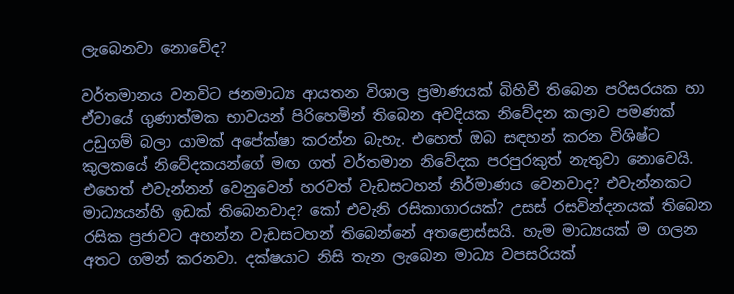ලැබෙනවා නොවේද?

වර්තමානය වනවිට ජනමාධ්‍ය ආයතන විශාල ප්‍රමාණයක් බිහිවී තිබෙන පරිසරයක හා ඒවායේ ගුණාත්මක භාවයන් පිරිහෙමින් තිබෙන අවදියක නිවේදන කලාව පමණක් උඩුගම් බලා යාමක් අපේක්ෂා කරන්න බැහැ. එහෙත් ඔබ සඳහන් කරන විශිෂ්ට කුලකයේ නිවේදකයන්ගේ මඟ ගත් වර්තමාන නිවේදක පරපුරකුත් නැතුවා නොවෙයි. එහෙත් එවැන්නන් වෙනුවෙන් හරවත් වැඩසටහන් නිර්මාණය වෙනවාද? එවැන්නකට මාධ්‍යයන්හි ඉඩක් තිබෙනවාද? කෝ එවැනි රසිකාගාරයක්? උසස් රසවින්දනයක් තිබෙන රසික ප්‍රජාවට අහන්න වැඩසටහන් තිබෙන්නේ අතළොස්සයි. හැම මාධ්‍යයක් ම ගලන අතට ගමන් කරනවා. දක්ෂයාට නිසි තැන ලැබෙන මාධ්‍ය වපසරියක්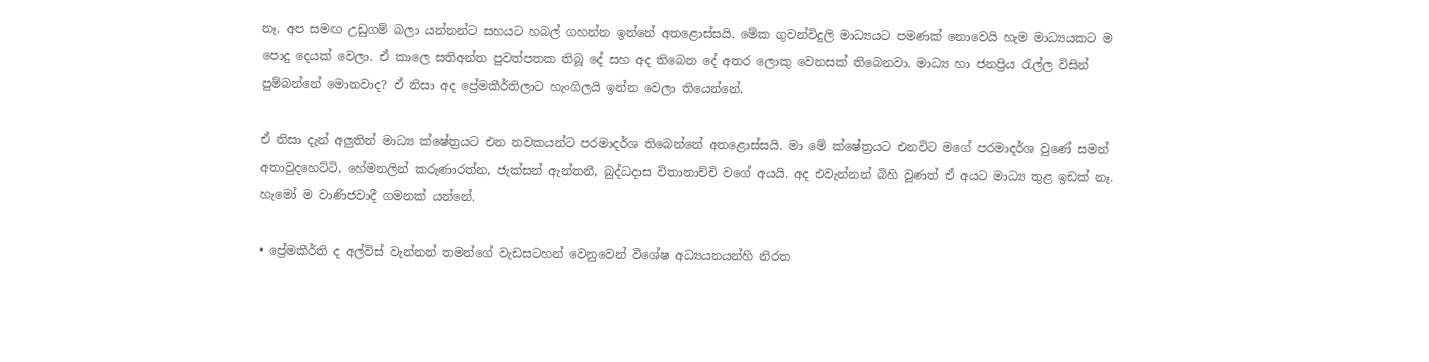නෑ. අප සමඟ උඩුගම් බලා යන්නන්ට සහයට හබල් ගහන්න ඉන්නේ අතළොස්සයි. මේක ගුවන්විදුලි මාධ්‍යයට පමණක් නොවෙයි හැම මාධ්‍යයකට ම පොදු දෙයක් වෙලා. ඒ කාලෙ සතිඅන්ත පුවත්පතක තිබූ දේ සහ අද තිබෙන දේ අතර ලොකු වෙනසක් තිබෙනවා. මාධ්‍ය හා ජනප්‍රිය රැල්ල විසින් පුම්බන්නේ මොනවාද? ඒ නිසා අද ප්‍රේමකීර්තිලාට හැංගිලයි ඉන්න වෙලා තියෙන්නේ.

ඒ නිසා දැන් අලුතින් මාධ්‍ය ක්ෂේත්‍රයට එන නවකයන්ට පරමාදර්ශ තිබෙන්නේ අතළොස්සයි. මා මේ ක්ෂේත්‍රයට එනවිට මගේ පරමාදර්ශ වුණේ සමන් අතාවුදහෙට්ටි, හේමනලින් කරුණාරත්න, ජැක්සන් ඇන්තනී, බුද්ධදාස විතානාච්චි වගේ අයයි. අද එවැන්නන් බිහි වුණත් ඒ අයට මාධ්‍ය තුළ ඉඩක් නෑ. හැමෝ ම වාණිජවාදී ගමනක් යන්නේ.

• ප්‍රේමකීර්ති ද අල්විස් වැන්නන් තමන්ගේ වැඩසටහන් වෙනුවෙන් විශේෂ අධ්‍යයනයන්හි නිරත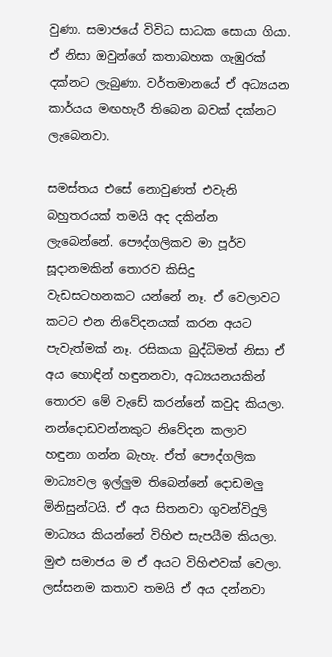වුණා. සමාජයේ විවිධ සාධක සොයා ගියා. ඒ නිසා ඔවුන්ගේ කතාබහක ගැඹුරක් දක්නට ලැබුණා. වර්තමානයේ ඒ අධ්‍යයන කාර්යය මඟහැරී තිබෙන බවක් දක්නට ලැබෙනවා.

සමස්තය එසේ නොවුණත් එවැනි බහුතරයක් තමයි අද දකින්න ලැබෙන්නේ. පෞද්ගලිකව මා පූර්ව සූදානමකින් තොරව කිසිදු වැඩසටහනකට යන්නේ නෑ. ඒ වෙලාවට කටට එන නිවේදනයක් කරන අයට පැවැත්මක් නෑ. රසිකයා බුද්ධිමත් නිසා ඒ අය හොඳින් හඳුනනවා, අධ්‍යයනයකින් තොරව මේ වැඩේ කරන්නේ කවුද කියලා. නන්දොඩවන්නකුට නිවේදන කලාව හඳුනා ගන්න බැහැ. ඒත් පෞද්ගලික මාධ්‍යවල ඉල්ලුම තිබෙන්නේ දොඩමලු මිනිසුන්ටයි. ඒ අය සිතනවා ගුවන්විදුලි මාධ්‍යය කියන්නේ විහිළු සැපයීම කියලා. මුළු සමාජය ම ඒ අයට විහිළුවක් වෙලා. ලස්සනම කතාව තමයි ඒ අය දන්නවා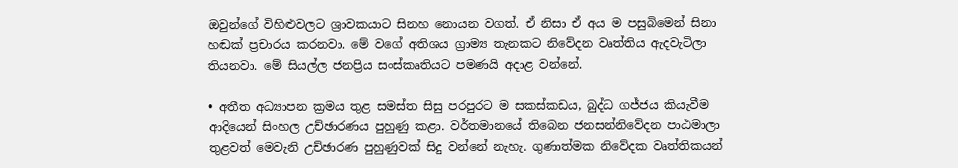ඔවුන්ගේ විහිළුවලට ශ්‍රාවකයාට සිනහ නොයන වගත්. ඒ නිසා ඒ අය ම පසුබිමෙන් සිනා හඬක් ප්‍රචාරය කරනවා. මේ වගේ අතිශය ග්‍රාම්‍ය තැනකට නිවේදන වෘත්තිය ඇදවැටිලා තියනවා. මේ සියල්ල ජනප්‍රිය සංස්කෘතියට පමණයි අදාළ වන්නේ.

• අතීත අධ්‍යාපන ක්‍රමය තුළ සමස්ත සිසු පරපුරට ම සකස්කඩය, බුද්ධ ගජ්ජය කියැවීම ආදියෙන් සිංහල උච්ඡාරණය පුහුණු කළා. වර්තමානයේ තිබෙන ජනසන්නිවේදන පාඨමාලා තුළවත් මෙවැනි උච්ඡාරණ පුහුණුවක් සිදු වන්නේ නැහැ. ගුණාත්මක නිවේදක වෘත්තිකයන්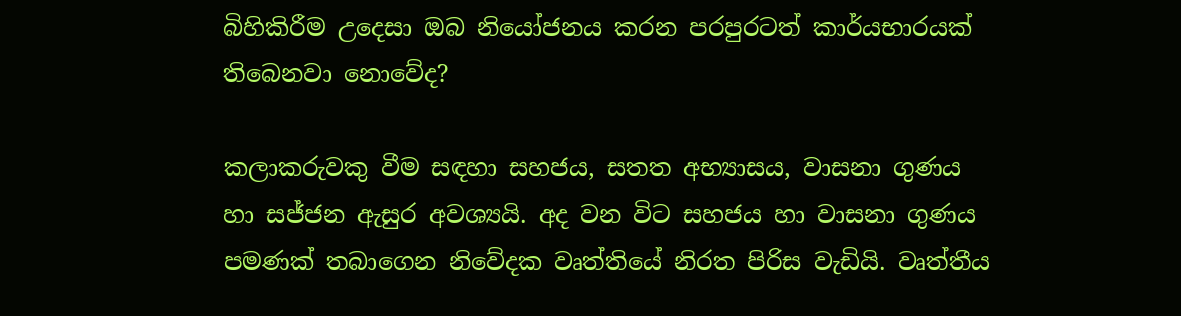බිහිකිරීම උදෙසා ඔබ නියෝජනය කරන පරපුරටත් කාර්යභාරයක් තිබෙනවා නොවේද?

කලාකරුවකු වීම සඳහා සහජය‍, සතත අභ්‍යාසය, වාසනා ගුණය හා සජ්ජන ඇසුර අවශ්‍යයි. අද වන විට සහජය හා වාසනා ගුණය පමණක් තබාගෙන නිවේදක වෘත්තියේ නිරත පිරිස වැඩියි. වෘත්තීය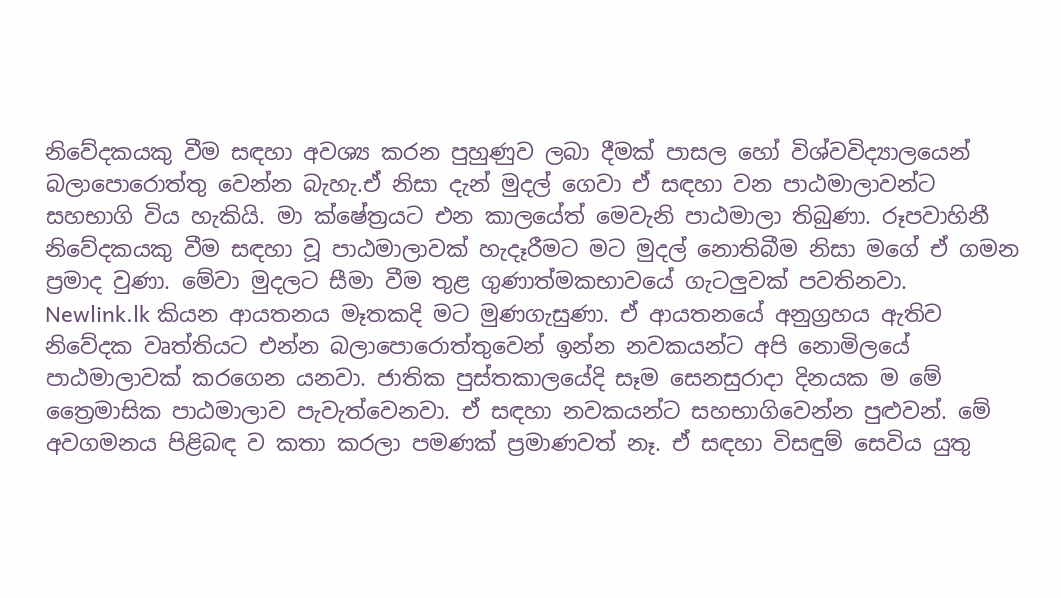නිවේදකයකු වීම සඳහා අවශ්‍ය කරන පුහුණුව ලබා දීමක් පාසල හෝ විශ්වවිද්‍යාලයෙන් බලාපොරොත්තු වෙන්න බැහැ.ඒ නිසා දැන් මුදල් ගෙවා ඒ සඳහා වන පාඨමාලාවන්ට සහභාගි විය හැකියි. මා ක්ෂේත්‍රයට එන කාලයේත් මෙවැනි පාඨමාලා තිබුණා. රූපවාහිනී නිවේදකයකු වීම සඳහා වූ පාඨමාලාවක් හැදෑරීමට මට මුදල් නොතිබීම නිසා මගේ ඒ ගමන ප්‍රමාද වුණා. මේවා මුදලට සීමා වීම තුළ ගුණාත්මකභාවයේ ගැටලුවක් පවතිනවා. Newlink.lk කියන ආයතනය මෑතකදි මට මුණගැසුණා. ඒ ආයතනයේ අනුග්‍රහය ඇතිව නිවේදක වෘත්තියට එන්න බලාපොරොත්තුවෙන් ඉන්න නවකයන්ට අපි නොමිලයේ පාඨමාලාවක් කරගෙන යනවා. ජාතික පුස්තකාලයේදි සෑම සෙනසුරාදා දිනයක ම මේ ත්‍රෛමාසික පාඨමාලාව පැවැත්වෙනවා. ඒ සඳහා නවකයන්ට සහභාගිවෙන්න පුළුවන්. මේ අවගමනය පිළිබඳ ව කතා කරලා පමණක් ප්‍රමාණවත් නෑ. ඒ සඳහා විසඳුම් සෙවිය යුතු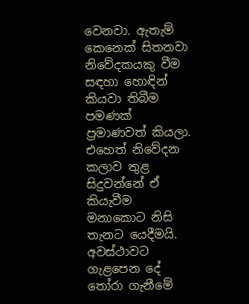වෙනවා. ඇතැම් කෙනෙක් සිතනවා නිවේදකයකු වීම සඳහා හොඳින් කියවා තිබීම පමණක් ප්‍රමාණවත් කියලා. එහෙත් නිවේදන කලාව තුළ සිදුවන්නේ ඒ කියැවීම මනාකොට නිසි තැනට යෙදීමයි. අවස්ථාවට ගැළපෙන දේ තෝරා ගැනීමේ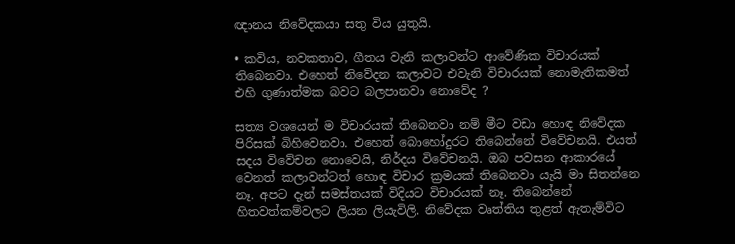ඥානය නිවේදකයා සතු විය යුතුයි.

• කවිය, නවකතාව, ගීතය වැනි කලාවන්ට ආවේණික විචාරයක් තිබෙනවා. එහෙත් නිවේදන කලාවට එවැනි විචාරයක් නොමැතිකමත් එහි ගුණාත්මක බවට බලපානවා නොවේද ?

සත්‍ය වශයෙන් ම විචාරයක් තිබෙනවා නම් මීට වඩා හොඳ නිවේදක පිරිසක් බිහිවෙනවා. එහෙත් බොහෝදුරට තිබෙන්නේ විවේචනයි. එයත් සදය විවේචන නොවෙයි, නිර්දය විවේචනයි. ඔබ පවසන ආකාරයේ වෙනත් කලාවන්ටත් හොඳ විචාර ක්‍රමයක් තිබෙනවා යැයි මා සිතන්නෙ නෑ. අපට දැන් සමස්තයක් විදියට විචාරයක් නෑ. තිබෙන්නේ හිතවත්කම්වලට ලියන ලියැවිලි. නිවේදක වෘත්තිය තුළත් ඇතැම්විට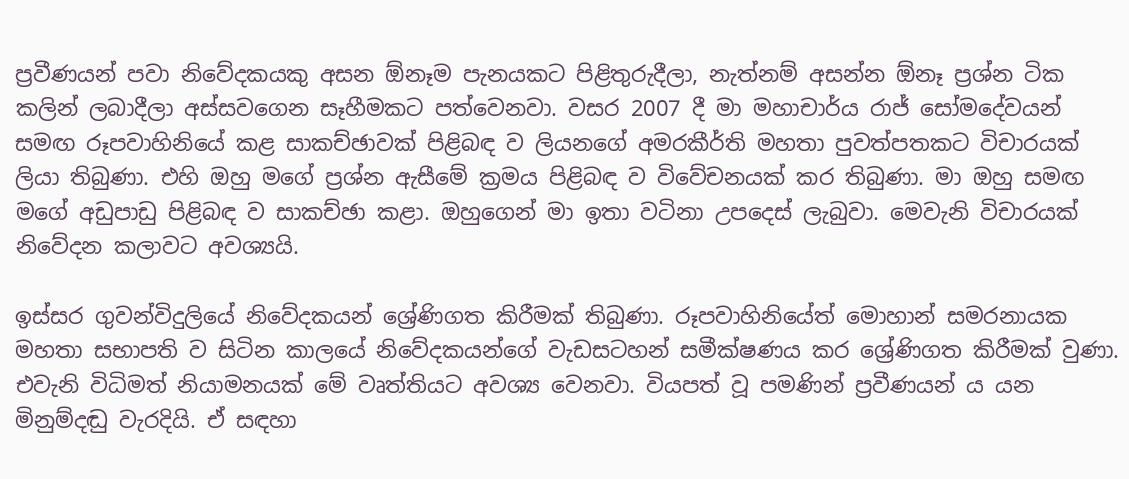ප්‍රවීණයන් පවා නිවේදකයකු අසන ඕනෑම පැනයකට පිළිතුරුදීලා, නැත්නම් අසන්න ඕනෑ ප්‍රශ්න ටික කලින් ලබාදීලා අස්සවගෙන සෑහීමකට පත්වෙනවා. වසර 2007 දී මා මහාචාර්ය රාජ් සෝමදේවයන් සමඟ රූපවාහිනියේ කළ සාකච්ඡාවක් පිළිබඳ ව ලියනගේ අමරකීර්ති මහතා පුවත්පතකට විචාරයක් ලියා තිබුණා. එහි ඔහු මගේ ප්‍රශ්න ඇසීමේ ක්‍රමය පිළිබඳ ව විවේචනයක් කර තිබුණා. මා ඔහු සමඟ මගේ අඩුපාඩු පිළිබඳ ව සාකච්ඡා කළා. ඔහුගෙන් මා ඉතා වටිනා උපදෙස් ලැබුවා. මෙවැනි විචාරයක් නිවේදන කලාවට අවශ්‍යයි.

ඉස්සර ගුවන්විදුලියේ නිවේදකයන් ශ්‍රේණිගත කිරීමක් තිබුණා. රූපවාහිනියේත් මොහාන් සමරනායක මහතා සභාපති ව සිටින කාලයේ නිවේදකයන්ගේ වැඩසටහන් සමීක්ෂණය කර ශ්‍රේණිගත කිරීමක් වුණා. එවැනි විධිමත් නියාමනයක් මේ වෘත්තියට අවශ්‍ය වෙනවා. වියපත් වූ පමණින් ප්‍රවීණයන් ය යන මිනුම්දඬු වැරදියි. ඒ සඳහා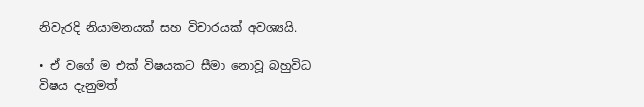නිවැරදි නියාමනයක් සහ විචාරයක් අවශ්‍යයි.

• ඒ වගේ ම එක් විෂයකට සීමා නොවූ බහුවිධ විෂය දැනුමත්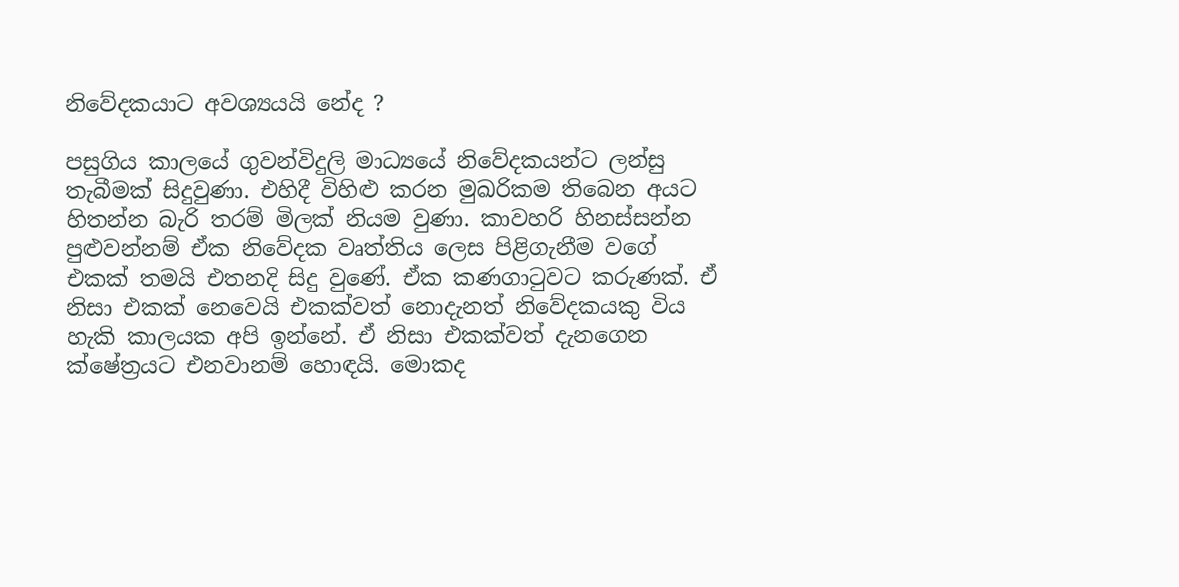නිවේදකයාට අවශ්‍යයයි නේද ?

පසුගිය කාලයේ ගුවන්විදුලි මාධ්‍යයේ නිවේදකයන්ට ලන්සු තැබීමක් සිදුවුණා. එහිදී විහිළු කරන මුඛරිකම තිබෙන අයට හිතන්න බැරි තරම් මිලක් නියම වුණා. කාවහරි හිනස්සන්න පුළුවන්නම් ඒක නිවේදක වෘත්තිය ලෙස පිළිගැනීම වගේ එකක් තමයි එතනදි සිදු වුණේ. ඒක කණගාටුවට කරුණක්. ඒ නිසා එකක් නෙවෙයි එකක්වත් නොදැනත් නිවේදකයකු විය හැකි කාලයක අපි ඉන්නේ. ඒ නිසා එකක්වත් දැනගෙන ක්ෂේත්‍රයට එනවානම් හොඳයි. මොකද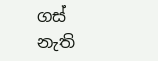ගස් නැති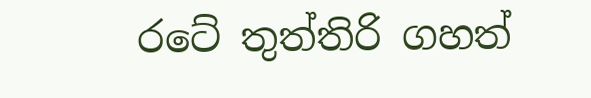රටේ තුත්තිරි ගහත්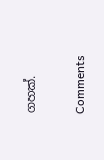ගහක්.

Comments